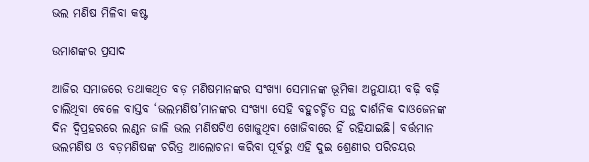ଭଲ ମଣିଷ ମିଳିବା କଷ୍ଟ

ଉମାଶଙ୍କର ପ୍ରସାଦ

ଆଜିର ସମାଜରେ ତଥାକଥିତ ବଡ଼ ମଣିଷମାନଙ୍କର ସଂଖ୍ୟା ସେମାନଙ୍କ ଭୂମିକା ଅନୁଯାୟୀ ବଢ଼ି ବଢ଼ି ଚାଲିଥିବା ବେଳେ ବାସ୍ତବ ‘ଭଲମଣିଷ’ମାନଙ୍କର ସଂଖ୍ୟା ସେହି ବହୁଚର୍ଚ୍ଚିତ ସନ୍ଥ ଦାର୍ଶନିକ ଦାଓଜେନଙ୍କ ଦିନ ଦ୍ୱିପ୍ରହରରେ ଲଣ୍ଠନ ଜାଳି ଭଲ ମଣିଷଟିଏ ଖୋଜୁଥିବା ଖୋଜିବାରେ ହିଁ ରହିଯାଇଛି। ବର୍ତ୍ତମାନ ଭଲମଣିଷ ଓ ବଡ଼ମଣିଷଙ୍କ ଚରିତ୍ର ଆଲୋଚନା କରିବା ପୂର୍ବରୁ ଏହି ଦୁଇ ଶ୍ରେଣୀର ପରିଚୟର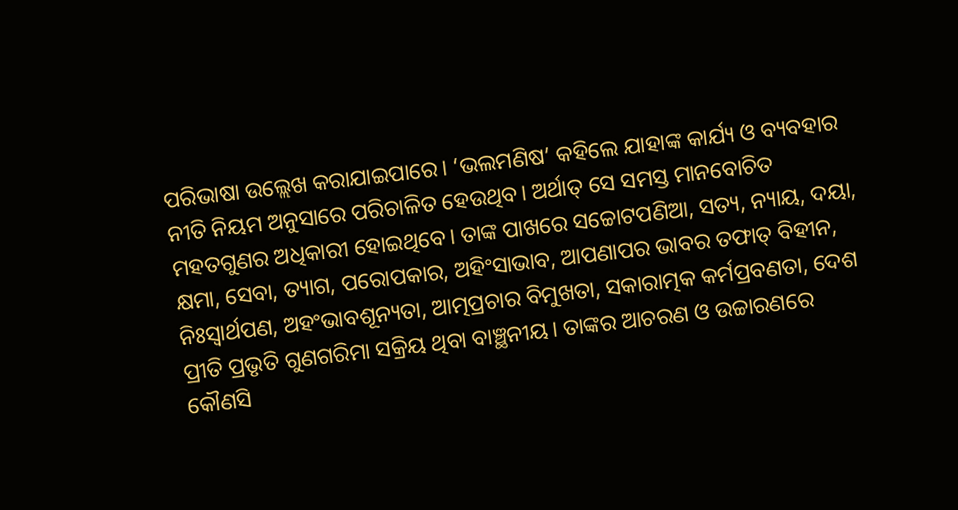ପରିଭାଷା ଉଲ୍ଲେଖ କରାଯାଇପାରେ। ‘ଭଲମଣିଷ’ କହିଲେ ଯାହାଙ୍କ କାର୍ଯ୍ୟ ଓ ବ୍ୟବହାର ନୀତି ନିୟମ ଅନୁସାରେ ପରିଚାଳିତ ହେଉଥିବ। ଅର୍ଥାତ୍‌ ସେ ସମସ୍ତ ମାନବୋଚିତ ମହତଗୁଣର ଅଧିକାରୀ ହୋଇଥିବେ। ତାଙ୍କ ପାଖରେ ସଚ୍ଚୋଟପଣିଆ, ସତ୍ୟ, ନ୍ୟାୟ, ଦୟା, କ୍ଷମା, ସେବା, ତ୍ୟାଗ, ପରୋପକାର, ଅହିଂସାଭାବ, ଆପଣାପର ଭାବର ତଫାତ୍‌ ବିହୀନ, ନିଃସ୍ବାର୍ଥପଣ, ଅହଂଭାବଶୂନ୍ୟତା, ଆତ୍ମପ୍ରଚାର ବିମୁଖତା, ସକାରାତ୍ମକ କର୍ମପ୍ରବଣତା, ଦେଶ ପ୍ରୀତି ପ୍ରଭୃତି ଗୁଣଗରିମା ସକ୍ରିୟ ଥିବା ବାଞ୍ଛନୀୟ। ତାଙ୍କର ଆଚରଣ ଓ ଉଚ୍ଚାରଣରେ କୌଣସି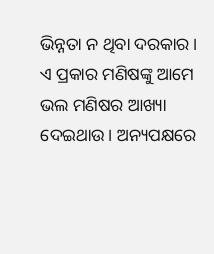ଭିନ୍ନତା ନ ଥିବା ଦରକାର। ଏ ପ୍ରକାର ମଣିଷଙ୍କୁ ଆମେ ଭଲ ମଣିଷର ଆଖ୍ୟା ଦେଇଥାଉ। ଅନ୍ୟପକ୍ଷରେ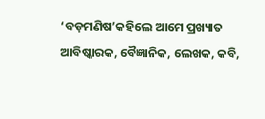‘ବଡ଼ମଣିଷ’କହିଲେ ଆମେ ପ୍ରଖ୍ୟାତ ଆବିଷ୍କାରକ, ବୈଜ୍ଞାନିକ, ଲେଖକ, କବି,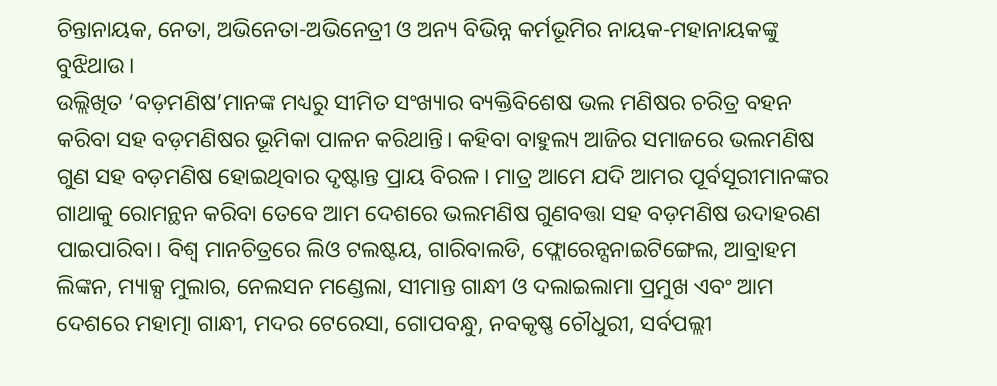ଚିନ୍ତାନାୟକ, ନେତା, ଅଭିନେତା-ଅଭିନେତ୍ରୀ ଓ ଅନ୍ୟ ବିଭିନ୍ନ କର୍ମଭୂମିର ନାୟକ-ମହାନାୟକଙ୍କୁ ବୁଝିଥାଉ।
ଉଲ୍ଲିଖିତ ‘ବଡ଼ମଣିଷ’ମାନଙ୍କ ମଧ୍ୟରୁ ସୀମିତ ସଂଖ୍ୟାର ବ୍ୟକ୍ତିବିଶେଷ ଭଲ ମଣିଷର ଚରିତ୍ର ବହନ କରିବା ସହ ବଡ଼ମଣିଷର ଭୂମିକା ପାଳନ କରିଥାନ୍ତି। କହିବା ବାହୁଲ୍ୟ ଆଜିର ସମାଜରେ ଭଲମଣିଷ ଗୁଣ ସହ ବଡ଼ମଣିଷ ହୋଇଥିବାର ଦୃଷ୍ଟାନ୍ତ ପ୍ରାୟ ବିରଳ। ମାତ୍ର ଆମେ ଯଦି ଆମର ପୂର୍ବସୂରୀମାନଙ୍କର ଗାଥାକୁ ରୋମନ୍ଥନ କରିବା ତେବେ ଆମ ଦେଶରେ ଭଲମଣିଷ ଗୁଣବତ୍ତା ସହ ବଡ଼ମଣିଷ ଉଦାହରଣ ପାଇପାରିବା। ବିଶ୍ୱ ମାନଚିତ୍ରରେ ଲିଓ ଟଲଷ୍ଟୟ, ଗାରିବାଲଡି, ଫ୍ଲୋରେନ୍ସନାଇଟିଙ୍ଗେଲ, ଆବ୍ରାହମ ଲିଙ୍କନ, ମ୍ୟାକ୍ସ ମୁଲାର, ନେଲସନ ମଣ୍ଡେଲା, ସୀମାନ୍ତ ଗାନ୍ଧୀ ଓ ଦଲାଇଲାମା ପ୍ରମୁଖ ଏବଂ ଆମ ଦେଶରେ ମହାତ୍ମା ଗାନ୍ଧୀ, ମଦର ଟେରେସା, ଗୋପବନ୍ଧୁ, ନବକୃଷ୍ଣ ଚୌଧୁରୀ, ସର୍ବପଲ୍ଲୀ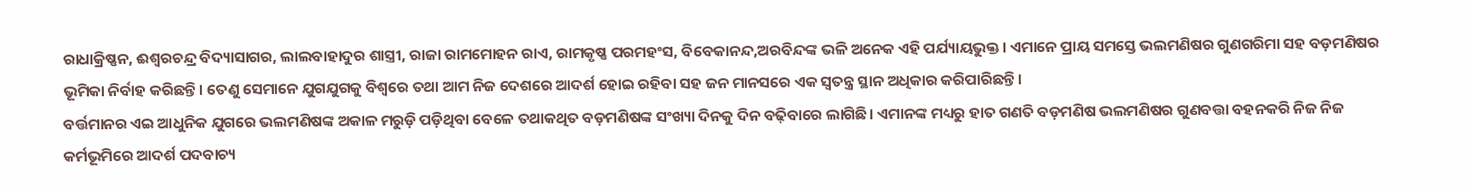ରାଧାକ୍ରିଷ୍ଣନ, ଈଶ୍ୱରଚନ୍ଦ୍ର ବିଦ୍ୟାସାଗର, ଲାଲବାହାଦୁର ଶାସ୍ତ୍ରୀ, ରାଜା ରାମମୋହନ ରାଏ, ରାମକୃଷ୍ଣ ପରମହଂସ, ବିବେକାନନ୍ଦ,ଅରବିନ୍ଦଙ୍କ ଭଳି ଅନେକ ଏହି ପର୍ଯ୍ୟାୟଭୁକ୍ତ। ଏମାନେ ପ୍ରାୟ ସମସ୍ତେ ଭଲମଣିଷର ଗୁଣଗରିମା ସହ ବଡ଼ମଣିଷର ଭୂମିକା ନିର୍ବାହ କରିଛନ୍ତି। ତେଣୁ ସେମାନେ ଯୁଗଯୁଗକୁ ବିଶ୍ୱରେ ତଥା ଆମ ନିଜ ଦେଶରେ ଆଦର୍ଶ ହୋଇ ରହିବା ସହ ଜନ ମାନସରେ ଏକ ସ୍ବତନ୍ତ୍ର ସ୍ଥାନ ଅଧିକାର କରିପାରିଛନ୍ତି।
ବର୍ତ୍ତମାନର ଏଇ ଆଧୁନିକ ଯୁଗରେ ଭଲମଣିଷଙ୍କ ଅକାଳ ମରୁଡ଼ି ପଡ଼ିଥିବା ବେଳେ ତଥାକଥିତ ବଡ଼ମଣିଷଙ୍କ ସଂଖ୍ୟା ଦିନକୁ ଦିନ ବଢ଼ିବାରେ ଲାଗିଛି। ଏମାନଙ୍କ ମଧ୍ୟରୁ ହାତ ଗଣତି ବଡ଼ମଣିଷ ଭଲମଣିଷର ଗୁଣବତ୍ତା ବହନକରି ନିଜ ନିଜ କର୍ମଭୂମିରେ ଆଦର୍ଶ ପଦବାଚ୍ୟ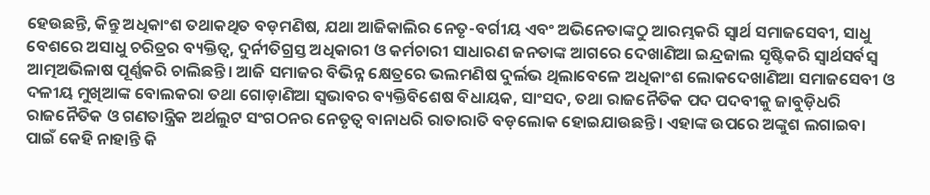ହେଉଛନ୍ତି, କିନ୍ତୁ ଅଧିକାଂଶ ତଥାକଥିତ ବଡ଼ମଣିଷ, ଯଥା ଆଜିକାଲିର ନେତୃ-ବର୍ଗୀୟ ଏବଂ ଅଭିନେତାଙ୍କଠୁ ଆରମ୍ଭକରି ସ୍ବାର୍ଥ ସମାଜସେବୀ, ସାଧୁ ବେଶରେ ଅସାଧୁ ଚରିତ୍ରର ବ୍ୟକ୍ତିତ୍ୱ, ଦୁର୍ନୀତିଗ୍ରସ୍ତ ଅଧିକାରୀ ଓ କର୍ମଚାରୀ ସାଧାରଣ ଜନତାଙ୍କ ଆଗରେ ଦେଖାଣିଆ ଇନ୍ଦ୍ରଜାଲ ସୃଷ୍ଟିକରି ସ୍ବାର୍ଥସର୍ବସ୍ବ ଆତ୍ମଅଭିଳାଷ ପୂର୍ଣ୍ଣକରି ଚାଲିଛନ୍ତି। ଆଜି ସମାଜର ବିଭିନ୍ନ କ୍ଷେତ୍ରରେ ଭଲମଣିଷ ଦୁର୍ଲଭ ଥିଲାବେଳେ ଅଧିକାଂଶ ଲୋକଦେଖାଣିଆ ସମାଜସେବୀ ଓ ଦଳୀୟ ମୁଖିଆଙ୍କ ବୋଲକରା ତଥା ଗୋଡ଼ାଣିଆ ସ୍ବଭାବର ବ୍ୟକ୍ତିବିଶେଷ ବିଧାୟକ, ସାଂସଦ, ତଥା ରାଜନୈତିକ ପଦ ପଦବୀକୁ ଜାବୁଡ଼ିଧରି ରାଜନୈତିକ ଓ ଗଣତାନ୍ତ୍ରିକ ଅର୍ଥଲୁଟ ସଂଗଠନର ନେତୃତ୍ୱ ବାନାଧରି ରାତାରାତି ବଡ଼ଲୋକ ହୋଇଯାଉଛନ୍ତି। ଏହାଙ୍କ ଉପରେ ଅଙ୍କୁଶ ଲଗାଇବା ପାଇଁ କେହି ନାହାନ୍ତି କି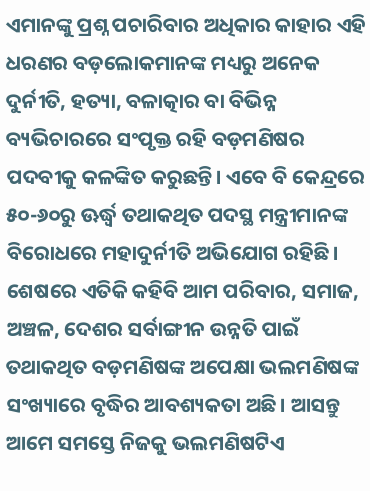ଏମାନଙ୍କୁ ପ୍ରଶ୍ନ ପଚାରିବାର ଅଧିକାର କାହାର ଏହି ଧରଣର ବଡ଼ଲୋକମାନଙ୍କ ମଧ୍ୟରୁ ଅନେକ ଦୁର୍ନୀତି, ହତ୍ୟା, ବଳାତ୍କାର ବା ବିଭିନ୍ନ ବ୍ୟଭିଚାରରେ ସଂପୃକ୍ତ ରହି ବଡ଼ମଣିଷର ପଦବୀକୁ କଳଙ୍କିତ କରୁଛନ୍ତି। ଏବେ ବି କେନ୍ଦ୍ରରେ ୫୦-୬୦ରୁ ଊର୍ଦ୍ଧ୍ୱ ତଥାକଥିତ ପଦସ୍ଥ ମନ୍ତ୍ରୀମାନଙ୍କ ବିରୋଧରେ ମହାଦୁର୍ନୀତି ଅଭିଯୋଗ ରହିଛି। ଶେଷରେ ଏତିକି କହିବି ଆମ ପରିବାର, ସମାଜ, ଅଞ୍ଚଳ, ଦେଶର ସର୍ବାଙ୍ଗୀନ ଉନ୍ନତି ପାଇଁ ତଥାକଥିତ ବଡ଼ମଣିଷଙ୍କ ଅପେକ୍ଷା ଭଲମଣିଷଙ୍କ ସଂଖ୍ୟାରେ ବୃଦ୍ଧିର ଆବଶ୍ୟକତା ଅଛି। ଆସନ୍ତୁ ଆମେ ସମସ୍ତେ ନିଜକୁ ଭଲମଣିଷଟିଏ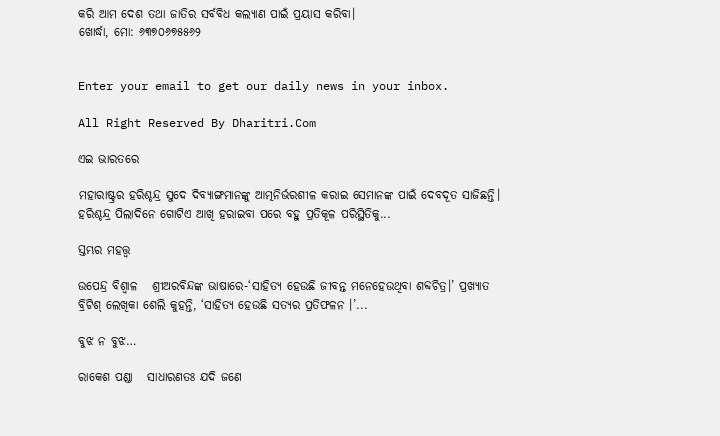କରି ଆମ ଦେଶ ତଥା ଜାତିର ସର୍ବବିଧ କଲ୍ୟାଣ ପାଇଁ ପ୍ରୟାସ କରିବା।
ଖୋର୍ଦ୍ଧା, ମୋ: ୬୩୭୦୬୭୫୫୬୨


Enter your email to get our daily news in your inbox.

All Right Reserved By Dharitri.Com

ଏଇ ଭାରତରେ

ମହାରାଷ୍ଟ୍ରର ହରିଶ୍ଚନ୍ଦ୍ର ସୁଦେ ଦିବ୍ୟାଙ୍ଗମାନଙ୍କୁ ଆତ୍ମନିର୍ଭରଶୀଳ କରାଇ ସେମାନଙ୍କ ପାଇଁ ଦେବଦୂତ ସାଜିଛନ୍ତି। ହରିଶ୍ଚନ୍ଦ୍ର ପିଲାଦିନେ ଗୋଟିଏ ଆଖି ହରାଇବା ପରେ ବହୁ ପ୍ରତିକୂଳ ପରିସ୍ଥିତିକୁ...

ସ୍ତମ୍ଭର ମହତ୍ତ୍ୱ

ଉପେନ୍ଦ୍ର ବିଶ୍ୱାଳ   ଶ୍ରୀଅରବିନ୍ଦଙ୍କ ଭାଷାରେ-‘ସାହିତ୍ୟ ହେଉଛି ଜୀବନ୍ତ ମନେହେଉଥିବା ଶବ୍ଦଚିତ୍ର।’ ପ୍ରଖ୍ୟାତ ବ୍ରିଟିଶ୍‌ ଲେଖିକା ଶେଲି କୁହନ୍ତି, ‘ସାହିତ୍ୟ ହେଉଛି ସତ୍ୟର ପ୍ରତିଫଳନ ।’...

ବୁଝ ନ ବୁଝ…

ରାକେଶ ପଣ୍ଡା   ସାଧାରଣତଃ ଯଦି ଜଣେ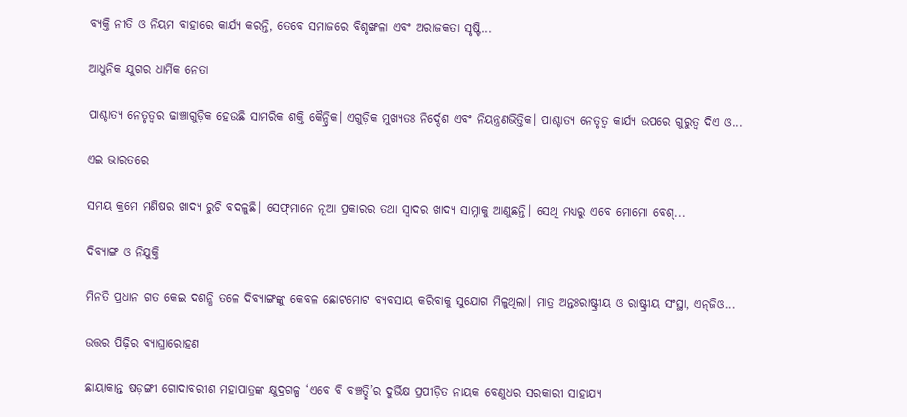ବ୍ୟକ୍ତି ନୀତି ଓ ନିୟମ ବାହାରେ କାର୍ଯ୍ୟ କରନ୍ତି, ତେବେ ସମାଜରେ ବିଶୃଙ୍ଖଳା ଏବଂ ଅରାଜକତା ସୃଷ୍ଟି...

ଆଧୁନିକ ଯୁଗର ଧାର୍ମିକ ନେତା

ପାଶ୍ଚାତ୍ୟ ନେତୃତ୍ୱର ଢାଞ୍ଚାଗୁଡ଼ିକ ହେଉଛି ସାମରିକ ଶକ୍ତି କୈନ୍ଦ୍ରିକ। ଏଗୁଡ଼ିକ ମୁଖ୍ୟତଃ ନିର୍ଦ୍ଦେଶ ଏବଂ ନିୟନ୍ତ୍ରଣଭିତ୍ତିକ। ପାଶ୍ଚାତ୍ୟ ନେତୃତ୍ୱ କାର୍ଯ୍ୟ ଉପରେ ଗୁରୁତ୍ୱ ଦିଏ ଓ...

ଏଇ ଭାରତରେ

ସମୟ କ୍ରମେ ମଣିଷର ଖାଦ୍ୟ ରୁଚି ବଦଳୁଛି। ସେଫ୍‌ମାନେ ନୂଆ ପ୍ରକାରର ତଥା ସ୍ବାଦର ଖାଦ୍ୟ ସାମ୍ନାକୁ ଆଣୁଛନ୍ତି। ସେଥି ମଧ୍ୟରୁ ଏବେ ମୋମୋ ବେଶ୍‌...

ଦିବ୍ୟାଙ୍ଗ ଓ ନିଯୁକ୍ତି

ମିନତି ପ୍ରଧାନ ଗତ କେଇ ଦଶନ୍ଧି ତଳେ ଦିବ୍ୟାଙ୍ଗଙ୍କୁ କେବଳ ଛୋଟମୋଟ ବ୍ୟବସାୟ କରିବାକୁ ସୁଯୋଗ ମିଳୁଥିଲା। ମାତ୍ର ଅନ୍ତଃରାଷ୍ଟ୍ରୀୟ ଓ ରାଷ୍ଟ୍ରୀୟ ସଂସ୍ଥା, ଏନ୍‌ଜିଓ...

ଉତ୍ତର ପିଢ଼ିର ବ୍ୟାଘ୍ରାରୋହଣ

ଛାୟାକାନ୍ତ ଷଡ଼ଙ୍ଗୀ ଗୋଦାବରୀଶ ମହାପାତ୍ରଙ୍କ କ୍ଷୁଦ୍ରଗଳ୍ପ ‘ଏବେ ବି ବଞ୍ଚତ୍ଛି’ର ଦୁର୍ଭିକ୍ଷ ପ୍ରପୀଡ଼ିତ ନାୟକ ବେଣୁଧର ସରକାରୀ ସାହାଯ୍ୟ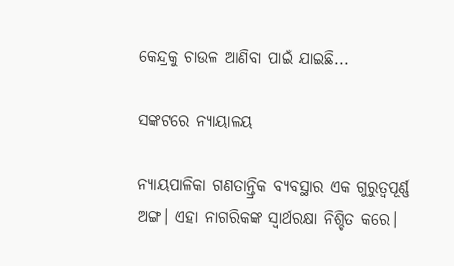କେନ୍ଦ୍ରକୁ ଚାଉଳ ଆଣିବା ପାଇଁ ଯାଇଛି...

ସଙ୍କଟରେ ନ୍ୟାୟାଳୟ

ନ୍ୟାୟପାଳିକା ଗଣତାନ୍ତ୍ରିକ ବ୍ୟବସ୍ଥାର ଏକ ଗୁରୁତ୍ୱପୂର୍ଣ୍ଣ ଅଙ୍ଗ। ଏହା ନାଗରିକଙ୍କ ସ୍ବାର୍ଥରକ୍ଷା ନିଶ୍ଚିତ କରେ।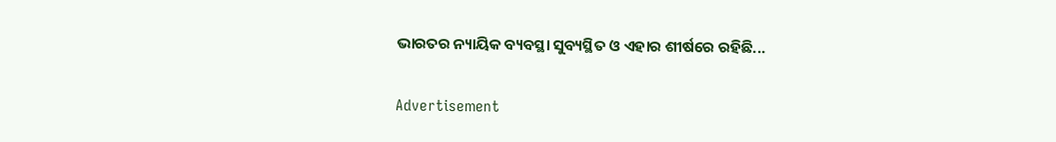ଭାରତର ନ୍ୟାୟିକ ବ୍ୟବସ୍ଥା ସୁବ୍ୟସ୍ଥିତ ଓ ଏହାର ଶୀର୍ଷରେ ରହିଛି...

Advertisement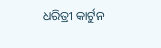ଧରିତ୍ରୀ କାର୍ଟୁନ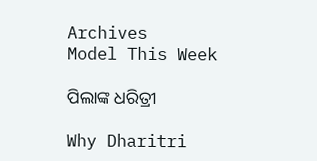Archives
Model This Week

ପିଲାଙ୍କ ଧରିତ୍ରୀ

Why Dharitri